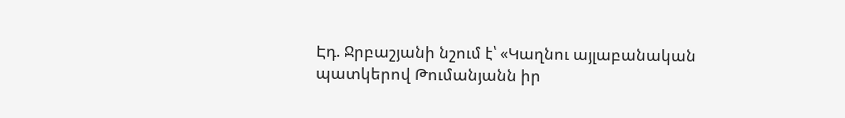Էդ. Ջրբաշյանի նշում է՝ «Կաղնու այլաբանական պատկերով Թումանյանն իր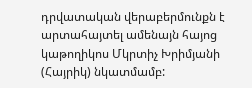դրվատական վերաբերմունքն է արտահայտել ամենայն հայոց կաթողիկոս Մկրտիչ Խրիմյանի (Հայրիկ) նկատմամբ: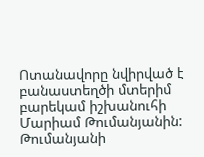Ոտանավորը նվիրված է բանաստեղծի մտերիմ բարեկամ իշխանուհի Մարիամ Թումանյանին:
Թումանյանի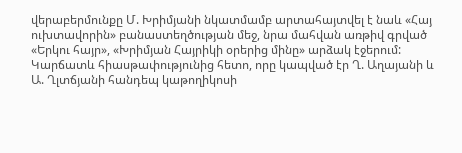վերաբերմունքը Մ. Խրիմյանի նկատմամբ արտահայտվել է նաև «Հայ ուխտավորին» բանաստեղծության մեջ, նրա մահվան առթիվ գրված «Երկու հայր», «Խրիմյան Հայրիկի օրերից մինը» արձակ էջերում: Կարճատև հիասթափությունից հետո, որը կապված էր Ղ. Աղայանի և Ա. Ղլտճյանի հանդեպ կաթողիկոսի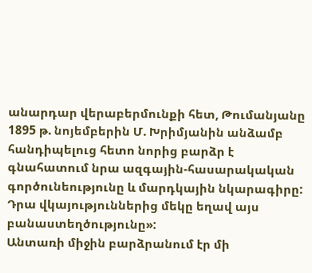անարդար վերաբերմունքի հետ, Թումանյանը 1895 թ. նոյեմբերին Մ. Խրիմյանին անձամբ հանդիպելուց հետո նորից բարձր է գնահատում նրա ազգային-հասարակական գործունեությունը և մարդկային նկարագիրը: Դրա վկայություններից մեկը եղավ այս բանաստեղծությունը»:
Անտառի միջին բարձրանում էր մի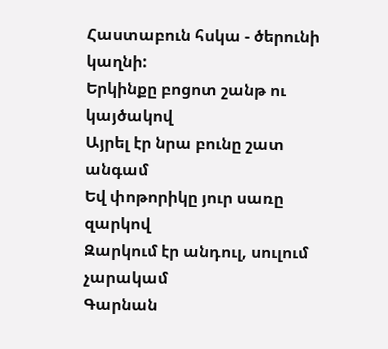Հաստաբուն հսկա - ծերունի կաղնի:
Երկինքը բոցոտ շանթ ու կայծակով
Այրել էր նրա բունը շատ անգամ
Եվ փոթորիկը յուր սառը զարկով
Զարկում էր անդուլ, սուլում չարակամ
Գարնան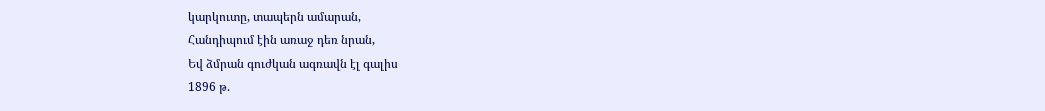կարկուտը, տապերն ամարան,
Հանդիպում էին առաջ դեռ նրան,
Եվ ձմրան գուժկան ագռավն էլ գալիս
1896 թ.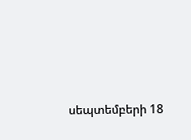սեպտեմբերի 18